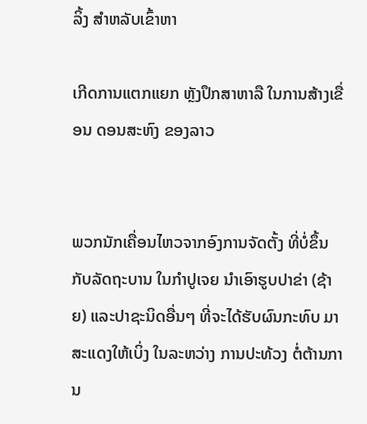ລິ້ງ ສຳຫລັບເຂົ້າຫາ

ເກີດການແຕກແຍກ ຫຼັງປຶກສາຫາລື ໃນການສ້າງເຂື່ອນ ດອນສະຫົງ ຂອງລາວ


ພວກນັກເຄື່ອນໄຫວຈາກອົງການຈັດຕັ້ງ ທີ່ບໍ່ຂຶ້ນກັບລັດຖະບານ ໃນກຳປູເຈຍ ນຳເອົາຮູບປາຂ່າ (ຊ້າຍ) ແລະປາຊະນິດອື່ນໆ ທີ່ຈະໄດ້ຮັບຜົນກະທົບ ມາສະແດງໃຫ້ເບິ່ງ ໃນລະຫວ່າງ ການປະທ້ວງ ຕໍ່ຕ້ານການ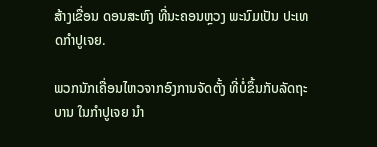ສ້າງເຂື່ອນ ດອນສະຫົງ ທີ່ນະຄອນຫຼວງ ພະນົມເປັນ ປະເທດກຳປູເຈຍ.

ພວກນັກເຄື່ອນໄຫວຈາກອົງການຈັດຕັ້ງ ທີ່ບໍ່ຂຶ້ນກັບລັດຖະບານ ໃນກຳປູເຈຍ ນຳ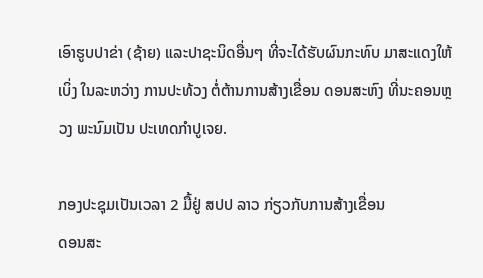ເອົາຮູບປາຂ່າ (ຊ້າຍ) ແລະປາຊະນິດອື່ນໆ ທີ່ຈະໄດ້ຮັບຜົນກະທົບ ມາສະແດງໃຫ້ເບິ່ງ ໃນລະຫວ່າງ ການປະທ້ວງ ຕໍ່ຕ້ານການສ້າງເຂື່ອນ ດອນສະຫົງ ທີ່ນະຄອນຫຼວງ ພະນົມເປັນ ປະເທດກຳປູເຈຍ.

ກອງປະຊຸມເປັນເວລາ 2 ມື້ຢູ່ ສປປ ລາວ ກ່ຽວກັບການສ້າງເຂື່ອນ
ດອນສະ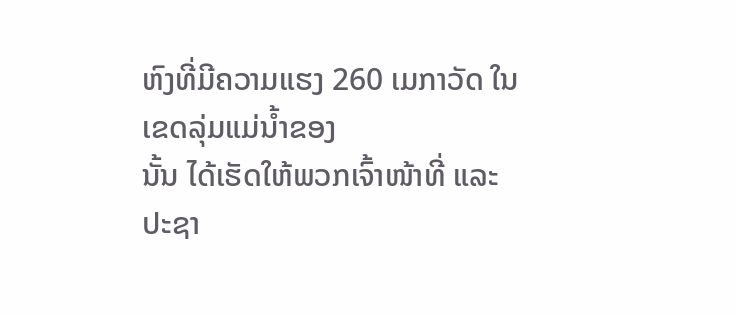ຫົງທີ່ມີຄວາມແຮງ 260 ເມກາວັດ ໃນເຂດລຸ່ມແມ່ນ້ຳຂອງ
ນັ້ນ ໄດ້ເຮັດໃຫ້ພວກເຈົ້າໜ້າທີ່ ແລະປະຊາ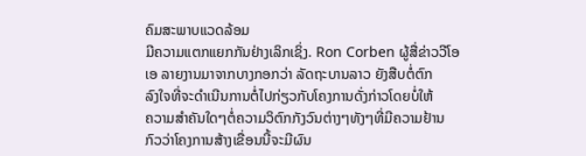ຄົມສະພາບແວດລ້ອມ
ມີຄວາມແຕກແຍກກັນຢ່າງເລິກເຊິ່ງ. Ron Corben ຜູ້ສື່ຂ່າວວີໂອ
ເອ ລາຍງານມາຈາກບາງກອກວ່າ ລັດຖະບານລາວ ຍັງສືບຕໍ່ຕົກ
ລົງໃຈທີ່ຈະດຳເນີນການຕໍ່ໄປກ່ຽວກັບໂຄງການດັ່ງກ່າວໂດຍບໍ່ໃຫ້
ຄວາມສຳຄັນໃດໆຕໍ່ຄວາມວິຕົກກັງວົນຕ່າງໆທັງໆທີ່ມີຄວາມຢ້ານ
ກົວວ່າໂຄງການສ້າງເຂື່ອນນີ້ຈະມີຜົນ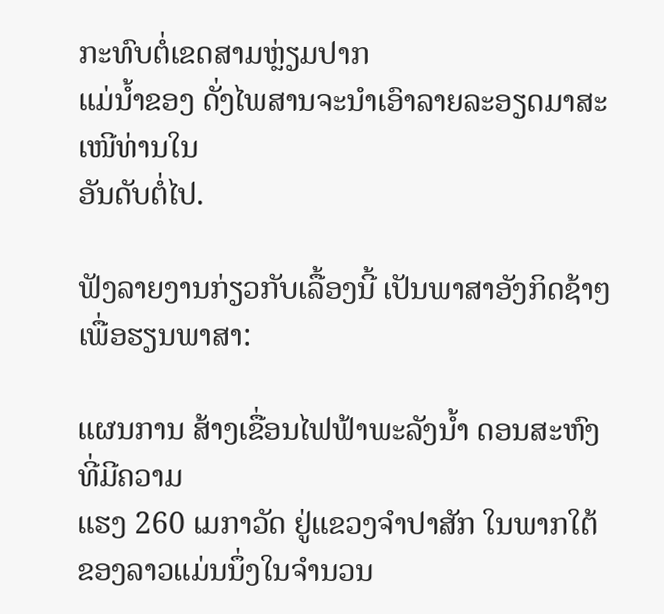ກະທົບຕໍ່ເຂດສາມຫຼ່ຽມປາກ
ແມ່ນ້ຳຂອງ ດັ່ງໄພສານຈະນຳເອົາລາຍລະອຽດມາສະເໜີທ່ານໃນ
ອັນດັບຕໍ່ໄປ.

ຟັງລາຍງານກ່ຽວກັບເລື້ອງນີ້ ເປັນພາສາອັງກິດຊ້າໆ ເພື່ອຮຽນພາສາ:

ແຜນການ ສ້າງເຂື່ອນໄຟຟ້າພະລັງນ້ຳ ດອນສະຫົງ ທີ່ມີຄວາມ
ແຮງ 260 ເມກາວັດ ຢູ່ແຂວງຈຳປາສັກ ໃນພາກໃຕ້ຂອງລາວແມ່ນນຶ່ງໃນຈຳນວນ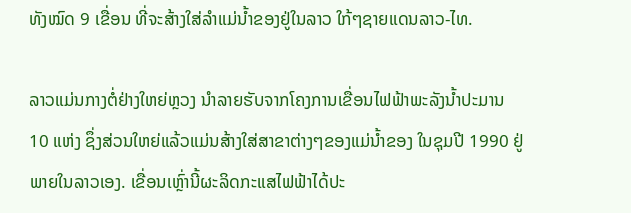ທັງໝົດ 9 ເຂື່ອນ ທີ່ຈະສ້າງໃສ່ລຳແມ່ນ້ຳຂອງຢູ່ໃນລາວ ໃກ້ໆຊາຍແດນລາວ-ໄທ.

ລາວແມ່ນກາງຕໍ່ຢ່າງໃຫຍ່ຫຼວງ ນຳລາຍຮັບຈາກໂຄງການເຂື່ອນໄຟຟ້າພະລັງນ້ຳປະມານ
10 ແຫ່ງ ຊຶ່ງສ່ວນໃຫຍ່ແລ້ວແມ່ນສ້າງໃສ່ສາຂາຕ່າງໆຂອງແມ່ນ້ຳຂອງ ໃນຊຸມປີ 1990 ຢູ່ ພາຍໃນລາວເອງ. ເຂື່ອນເຫຼົ່ານີ້ຜະລິດກະແສໄຟຟ້າໄດ້ປະ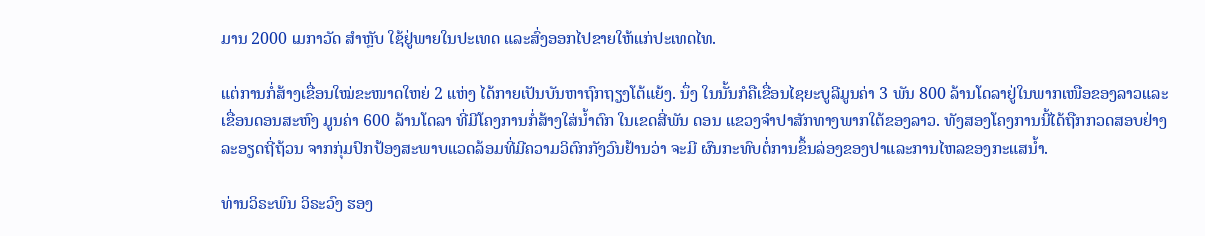ມານ 2000 ເມກາວັດ ສຳຫຼັບ ໃຊ້ຢູ່ພາຍໃນປະເທດ ແລະສົ່ງອອກໄປຂາຍໃຫ້ແກ່ປະເທດໄທ.

ແຕ່ການກໍ່ສ້າງເຂື່ອນໃໝ່ຂະໜາດໃຫຍ່ 2 ແຫ່ງ ໄດ້ກາຍເປັນບັນຫາຖົກຖຽງໂຕ້ແຍ້ງ. ນຶ່ງ ໃນນັ້ນກໍຄືເຂື່ອນໄຊຍະບູລີມູນຄ່າ 3 ພັນ 800 ລ້ານໂດລາຢູ່ໃນພາກເໜືອຂອງລາວແລະ ເຂື່ອນດອນສະຫົງ ມູນຄ່າ 600 ລ້ານໂດລາ ທີ່ມີໂຄງການກໍ່ສ້າງໃສ່ນ້ຳຕົກ ໃນເຂດສີ່ພັນ ດອນ ແຂວງຈຳປາສັກທາງພາກໃຕ້ຂອງລາວ. ທັງສອງໂຄງການນີ້ໄດ້ຖືກກວດສອບຢ່າງ ລະອຽດຖີ່ຖ້ວນ ຈາກກຸ່ມປົກປ້ອງສະພາບແວດລ້ອມທີ່ມີຄວາມວິຕົກກັງວົນຢ້ານວ່າ ຈະມີ ຜົນກະທົບຕໍ່ການຂຶ້ນລ່ອງຂອງປາແລະການໄຫລຂອງກະແສນ້ຳ.

ທ່ານວິຣະພົນ ວິຣະວົງ ຮອງ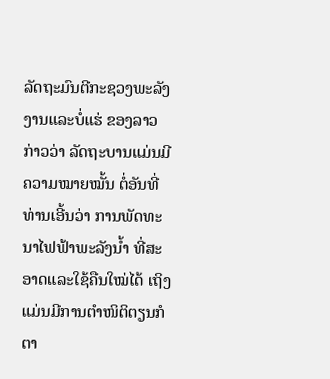ລັດຖະມົນຕີກະຊວງພະລັງງານແລະບໍ່ແຮ່ ຂອງລາວ ກ່າວວ່າ ລັດຖະບານແມ່ນມີຄວາມໝາຍໝັ້ນ ຕໍ່ອັນທີ່ທ່ານເອີ້ນວ່າ ການພັດທະນາໄຟຟ້າພະລັງນ້ຳ ທີ່ສະອາດແລະໃຊ້ຄືນໃໝ່ໄດ້ ເຖິງແມ່ນມີການຕຳໜິຕິຕຽນກໍຕາ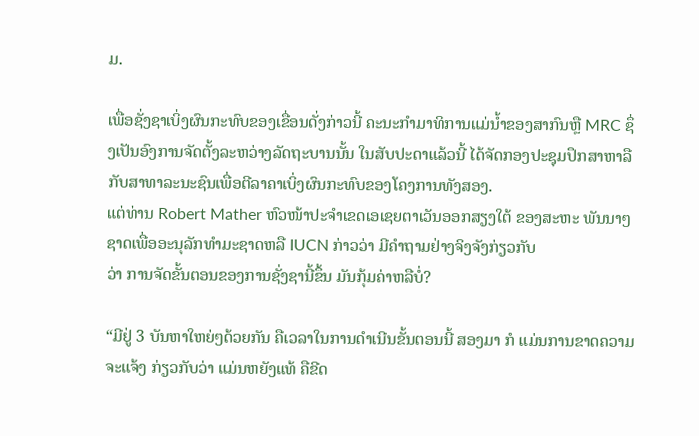ມ.

ເພື່ອຊັ່ງຊາເບິ່ງຜົນກະທົບຂອງເຂື່ອນດັ່ງກ່າວນີ້ ຄະນະກຳມາທິການແມ່ນ້ຳຂອງສາກົນຫຼື MRC ຊຶ່ງເປັນອົງການຈັດຕັ້ງລະຫວ່າງລັດຖະບານນັ້ນ ໃນສັບປະດາແລ້ວນີ້ ໄດ້ຈັດກອງປະຊຸມປຶກສາຫາລືກັບສາທາລະນະຊົນເພື່ອຕີລາຄາເບິ່ງຜົນກະທົບຂອງໂຄງການທັງສອງ.
ແຕ່ທ່ານ Robert Mather ຫົວໜ້າປະຈຳເຂດເອເຊຍຕາເວັນອອກສຽງໃຕ້ ຂອງສະຫະ ພັນນາໆຊາດເພື່ອອະນຸລັກທຳມະຊາດຫລື IUCN ກ່າວວ່າ ມີຄຳຖາມຢ່າງຈິງຈັງກ່ຽວກັບ
ວ່າ ການຈັດຂັ້ນຕອນຂອງການຊັ່ງຊານີ້ຂຶ້ນ ມັນກຸ້ມຄ່າຫລືບໍ່?

“ມີຢູ່ 3 ບັນຫາໃຫຍ່ໆດ້ວຍກັນ ຄືເວລາໃນການດຳເນີນຂັ້ນຕອນນີ້ ສອງມາ ກໍ ແມ່ນການຂາດຄວາມຈະແຈ້ງ ກ່ຽວກັບວ່າ ແມ່ນຫຍັງແທ້ ຄືຂີດ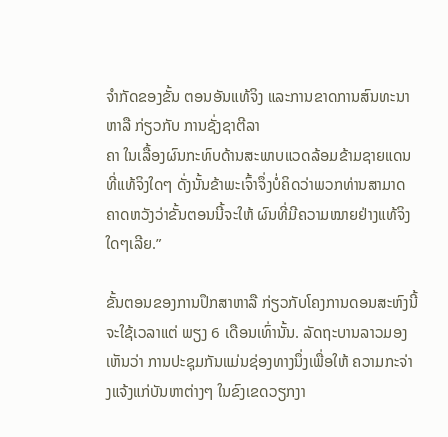ຈຳກັດຂອງຂັ້ນ ຕອນອັນແທ້ຈິງ ແລະການຂາດການສົນທະນາຫາລື ກ່ຽວກັບ ການຊັ່ງຊາຕີລາ
ຄາ ໃນເລື້ອງຜົນກະທົບດ້ານສະພາບແວດລ້ອມຂ້າມຊາຍແດນ ທີ່ແທ້ຈິງໃດໆ ດັ່ງນັ້ນຂ້າພະເຈົ້າຈຶ່ງບໍ່ຄິດວ່າພວກທ່ານສາມາດຄາດຫວັງວ່າຂັ້ນຕອນນີ້ຈະໃຫ້ ຜົນທີ່ມີຄວາມໝາຍຢ່າງແທ້ຈິງໃດໆເລີຍ.”

ຂັ້ນຕອນຂອງການປຶກສາຫາລື ກ່ຽວກັບໂຄງການດອນສະຫົງນີ້ ຈະໃຊ້ເວລາແຕ່ ພຽງ 6 ເດືອນເທົ່ານັ້ນ. ລັດຖະບານລາວມອງເຫັນວ່າ ການປະຊຸມກັນແມ່ນຊ່ອງທາງນຶ່ງເພື່ອໃຫ້ ຄວາມກະຈ່າງແຈ້ງແກ່ບັນຫາຕ່າງໆ ໃນຂົງເຂດວຽກງາ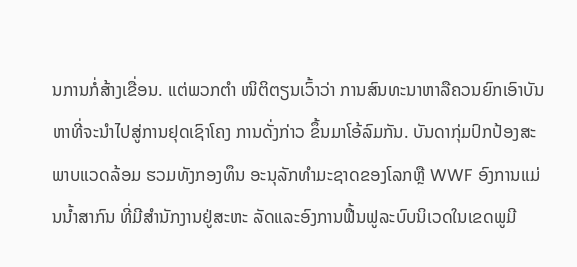ນການກໍ່ສ້າງເຂື່ອນ. ແຕ່ພວກຕຳ ໜິຕິຕຽນເວົ້າວ່າ ການສົນທະນາຫາລືຄວນຍົກເອົາບັນຫາທີ່ຈະນຳໄປສູ່ການຢຸດເຊົາໂຄງ ການດັ່ງກ່າວ ຂຶ້ນມາໂອ້ລົມກັນ. ບັນດາກຸ່ມປົກປ້ອງສະພາບແວດລ້ອມ ຮວມທັງກອງທຶນ ອະນຸລັກທຳມະຊາດຂອງໂລກຫຼື WWF ອົງການແມ່ນນ້ຳສາກົນ ທີ່ມີສຳນັກງານຢູ່ສະຫະ ລັດແລະອົງການຟື້ນຟູລະບົບນິເວດໃນເຂດພູມີ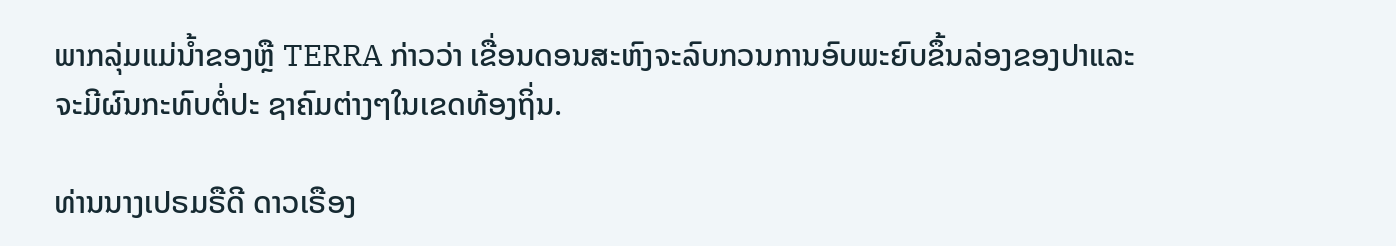ພາກລຸ່ມແມ່ນ້ຳຂອງຫຼື TERRA ກ່າວວ່າ ເຂື່ອນດອນສະຫົງຈະລົບກວນການອົບພະຍົບຂຶ້ນລ່ອງຂອງປາແລະຈະມີຜົນກະທົບຕໍ່ປະ ຊາຄົມຕ່າງໆໃນເຂດທ້ອງຖິ່ນ.

ທ່ານນາງເປຣມຣືດີ ດາວເຣືອງ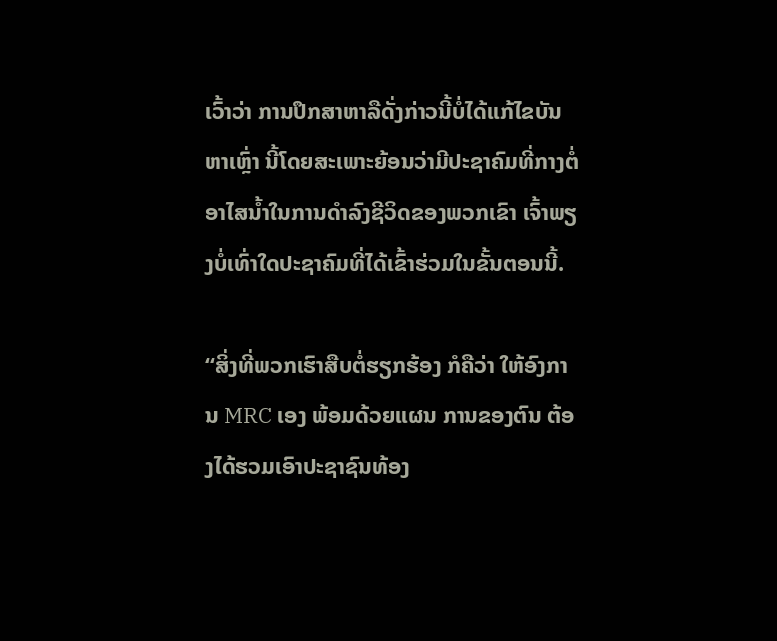ເວົ້າວ່າ ການປຶກສາຫາລືດັ່ງກ່າວນີ້ບໍ່ໄດ້ແກ້ໄຂບັນຫາເຫຼົ່າ ນີ້ໂດຍສະເພາະຍ້ອນວ່າມີປະຊາຄົມທີ່ກາງຕໍ່ອາໄສນ້ຳໃນການດຳລົງຊີວິດຂອງພວກເຂົາ ເຈົ້າພຽງບໍ່ເທົ່າໃດປະຊາຄົມທີ່ໄດ້ເຂົ້າຮ່ວມໃນຂັ້ນຕອນນີ້.

“ສິ່ງທີ່ພວກເຮົາສືບຕໍ່ຮຽກຮ້ອງ ກໍຄືວ່າ ໃຫ້ອົງການ MRC ເອງ ພ້ອມດ້ວຍແຜນ ການຂອງຕົນ ຕ້ອງໄດ້ຮວມເອົາປະຊາຊົນທ້ອງ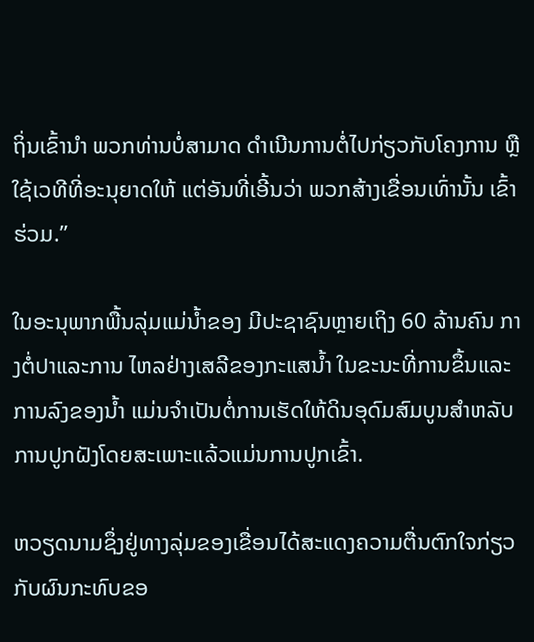ຖິ່ນເຂົ້ານຳ ພວກທ່ານບໍ່ສາມາດ ດຳເນີນການຕໍ່ໄປກ່ຽວກັບໂຄງການ ຫຼືໃຊ້ເວທີທີ່ອະນຸຍາດໃຫ້ ແຕ່ອັນທີ່ເອີ້ນວ່າ ພວກສ້າງເຂື່ອນເທົ່ານັ້ນ ເຂົ້າຮ່ວມ.”

ໃນອະນຸພາກພື້ນລຸ່ມແມ່ນ້ຳຂອງ ມີປະຊາຊົນຫຼາຍເຖິງ 60 ລ້ານຄົນ ກາງຕໍ່ປາແລະການ ໄຫລຢ່າງເສລີຂອງກະແສນ້ຳ ໃນຂະນະທີ່ການຂຶ້ນແລະການລົງຂອງນ້ຳ ແມ່ນຈຳເປັນຕໍ່ການເຮັດໃຫ້ດິນອຸດົມສົມບູນສຳຫລັບການປູກຝັງໂດຍສະເພາະແລ້ວແມ່ນການປູກເຂົ້າ.

ຫວຽດນາມຊຶ່ງຢູ່ທາງລຸ່ມຂອງເຂື່ອນໄດ້ສະແດງຄວາມຕື່ນຕົກໃຈກ່ຽວກັບຜົນກະທົບຂອ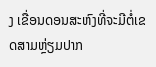ງ ເຂື່ອນດອນສະຫົງທີ່ຈະມີຕໍ່ເຂດສາມຫຼ່ຽມປາກ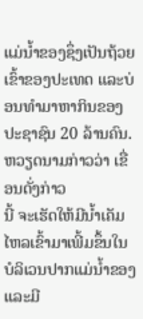ແມ່ນ້ຳຂອງຊຶ່ງເປັນຖ້ວຍເຂົ້າຂອງປະເທດ ແລະບ່ອນທຳມາຫາກິນຂອງປະຊາຊົນ 20 ລ້ານຄົນ. ຫວຽດນາມກ່າວວ່າ ເຂື່ອນດັ່ງກ່າວ
ນີ້ ຈະເຮັດໃຫ້ມີນ້ຳເຄັມໄຫລເຂົ້າມາເພີ້ມຂຶ້ນໃນບໍລິເວນປາກແມ່ນ້ຳຂອງ ແລະມີ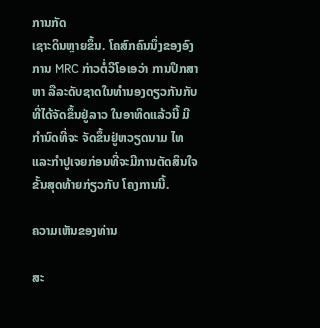ການກັດ
ເຊາະດິນຫຼາຍຂຶ້ນ. ໂຄສົກຄົນນຶ່ງຂອງອົງການ MRC ກ່າວຕໍ່ວີໂອເອວ່າ ການປຶກສາຫາ ລືລະດັບຊາດໃນທຳນອງດຽວກັນກັບທີ່ໄດ້ຈັດຂຶ້ນຢູ່ລາວ ໃນອາທິດແລ້ວນີ້ ມີກຳນົດທີ່ຈະ ຈັດຂຶ້ນຢູ່ຫວຽດນາມ ໄທ ແລະກຳປູເຈຍກ່ອນທີ່ຈະມີການຕັດສິນໃຈຂັ້ນສຸດທ້າຍກ່ຽວກັບ ໂຄງການນີ້.

ຄວາມເຫັນຂອງທ່ານ

ສະ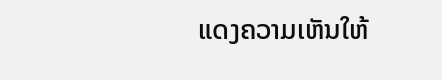ແດງຄວາມເຫັນໃຫ້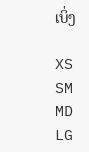ເບິ່ງ

XS
SM
MD
LG